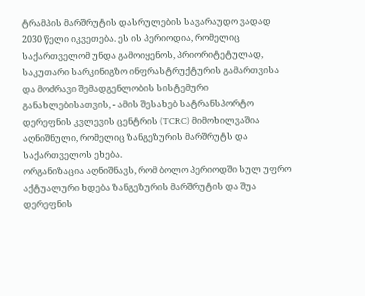ტრამპის მარშრუტის დასრულების სავარაუდო ვადად 2030 წელი იკვეთება. ეს ის პერიოდია, რომელიც საქართველომ უნდა გამოიყენოს, პრიორიტეტულად, საკუთარი სარკინიგზო ინფრასტრუქტურის გამართვისა და მოძრავი შემადგენლობის სისტემური განახლებისათვის, - ამის შესახებ სატრანსპორტო დერეფნის კვლევის ცენტრის (TCRC) მიმოხილვაშია აღნიშნული, რომელიც ზანგეზურის მარშრუტს და საქართველოს ეხება.
ორგანიზაცია აღნიშნავს, რომ ბოლო პერიოდში სულ უფრო აქტუალური ხდება ზანგეზურის მარშრუტის და შუა დერეფნის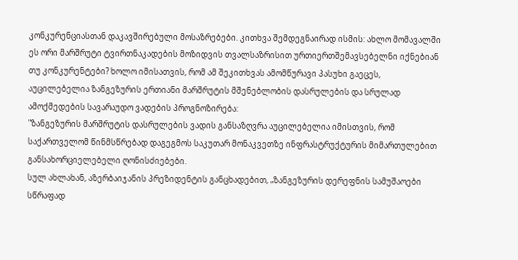კონკურენციასთან დაკავშირებული მოსაზრებები. კითხვა შემდეგნაირად ისმის: ახლო მომავალში ეს ორი მარშრუტი ტვირთნაკადების მოზიდვის თვალსაზრისით ურთიერთშემავსებელნი იქნებიან თუ კონკურენტები? ხოლო იმისათვის, რომ ამ შეკითხვას ამომწურავი პასუხი გაეცეს, აუცილებელია ზანგეზურის ერთიანი მარშრუტის მშენებლობის დასრულების და სრულად ამოქმედების სავარაუდო ვადების პროგნოზირება:
"ზანგეზურის მარშრუტის დასრულების ვადის განსაზღვრა აუცილებელია იმისთვის, რომ საქართველომ წინმსწრებად დაგეგმოს საკუთარ მონაკვეთზე ინფრასტრუქტურის მიმართულებით განსახორციელებელი ღონისძიებები.
სულ ახლახან, აზერბაიჯანის პრეზიდენტის განცხადებით, „ზანგეზურის დერეფნის სამუშაოები სწრაფად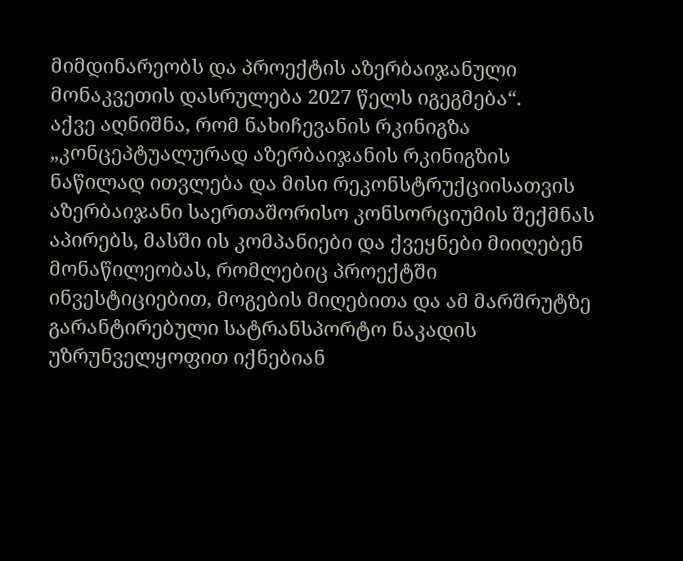მიმდინარეობს და პროექტის აზერბაიჯანული მონაკვეთის დასრულება 2027 წელს იგეგმება“.
აქვე აღნიშნა, რომ ნახიჩევანის რკინიგზა „კონცეპტუალურად აზერბაიჯანის რკინიგზის ნაწილად ითვლება და მისი რეკონსტრუქციისათვის აზერბაიჯანი საერთაშორისო კონსორციუმის შექმნას აპირებს, მასში ის კომპანიები და ქვეყნები მიიღებენ მონაწილეობას, რომლებიც პროექტში ინვესტიციებით, მოგების მიღებითა და ამ მარშრუტზე გარანტირებული სატრანსპორტო ნაკადის უზრუნველყოფით იქნებიან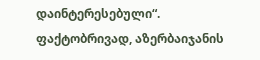დაინტერესებული“.
ფაქტობრივად, აზერბაიჯანის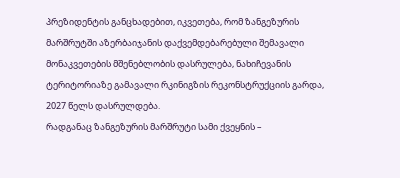პრეზიდენტის განცხადებით, იკვეთება, რომ ზანგეზურის მარშრუტში აზერბაიჯანის დაქვემდებარებული შემავალი მონაკვეთების მშენებლობის დასრულება, ნახიჩევანის ტერიტორიაზე გამავალი რკინიგზის რეკონსტრუქციის გარდა, 2027 წელს დასრულდება.
რადგანაც ზანგეზურის მარშრუტი სამი ქვეყნის –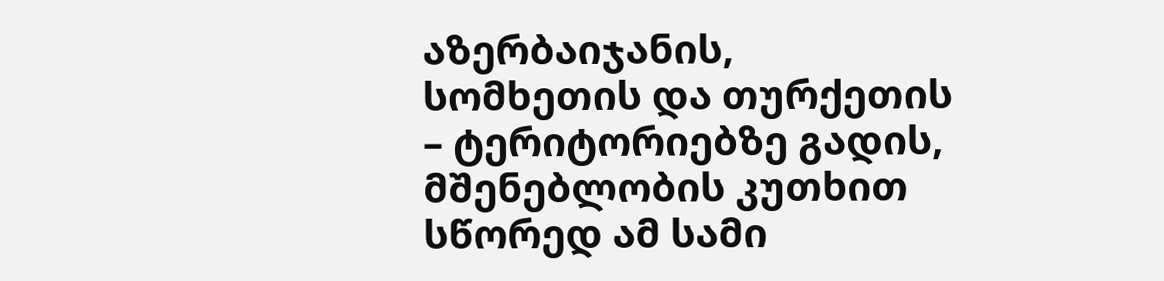აზერბაიჯანის, სომხეთის და თურქეთის – ტერიტორიებზე გადის, მშენებლობის კუთხით სწორედ ამ სამი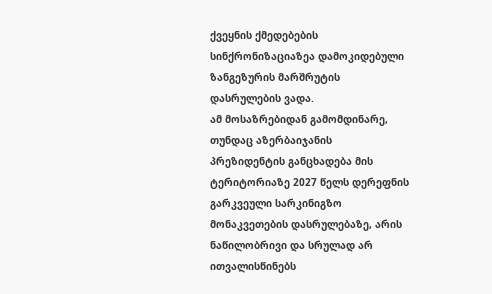ქვეყნის ქმედებების სინქრონიზაციაზეა დამოკიდებული ზანგეზურის მარშრუტის დასრულების ვადა.
ამ მოსაზრებიდან გამომდინარე, თუნდაც აზერბაიჯანის პრეზიდენტის განცხადება მის ტერიტორიაზე 2027 წელს დერეფნის გარკვეული სარკინიგზო მონაკვეთების დასრულებაზე, არის ნაწილობრივი და სრულად არ ითვალისწინებს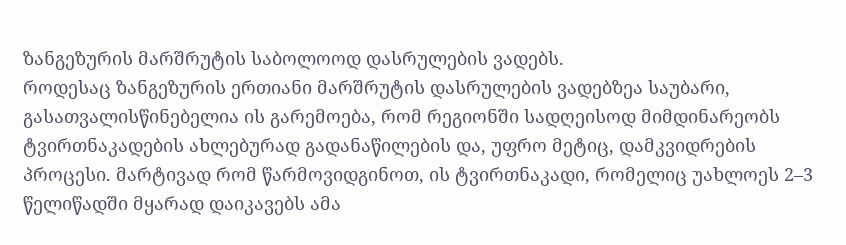ზანგეზურის მარშრუტის საბოლოოდ დასრულების ვადებს.
როდესაც ზანგეზურის ერთიანი მარშრუტის დასრულების ვადებზეა საუბარი, გასათვალისწინებელია ის გარემოება, რომ რეგიონში სადღეისოდ მიმდინარეობს ტვირთნაკადების ახლებურად გადანაწილების და, უფრო მეტიც, დამკვიდრების პროცესი. მარტივად რომ წარმოვიდგინოთ, ის ტვირთნაკადი, რომელიც უახლოეს 2–3 წელიწადში მყარად დაიკავებს ამა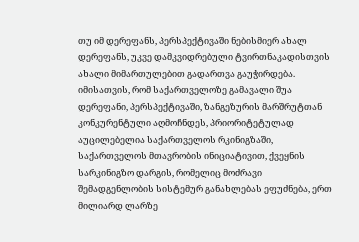თუ იმ დერეფანს, პერსპექტივაში ნებისმიერ ახალ დერეფანს, უკვე დამკვიდრებული ტვირთნაკადისთვის ახალი მიმართულებით გადართვა გაუჭირდება.
იმისათვის, რომ საქართველოზე გამავალი შუა დერეფანი, პერსპექტივაში, ზანგეზურის მარშრუტთან კონკურენტული აღმოჩნდეს, პრიორიტეტულად აუცილებელია საქართველოს რკინიგზაში, საქართველოს მთავრობის ინიციატივით, ქვეყნის სარკინიგზო დარგის, რომელიც მოძრავი შემადგენლობის სისტემურ განახლებას ეფუძნება, ერთ მილიარდ ლარზე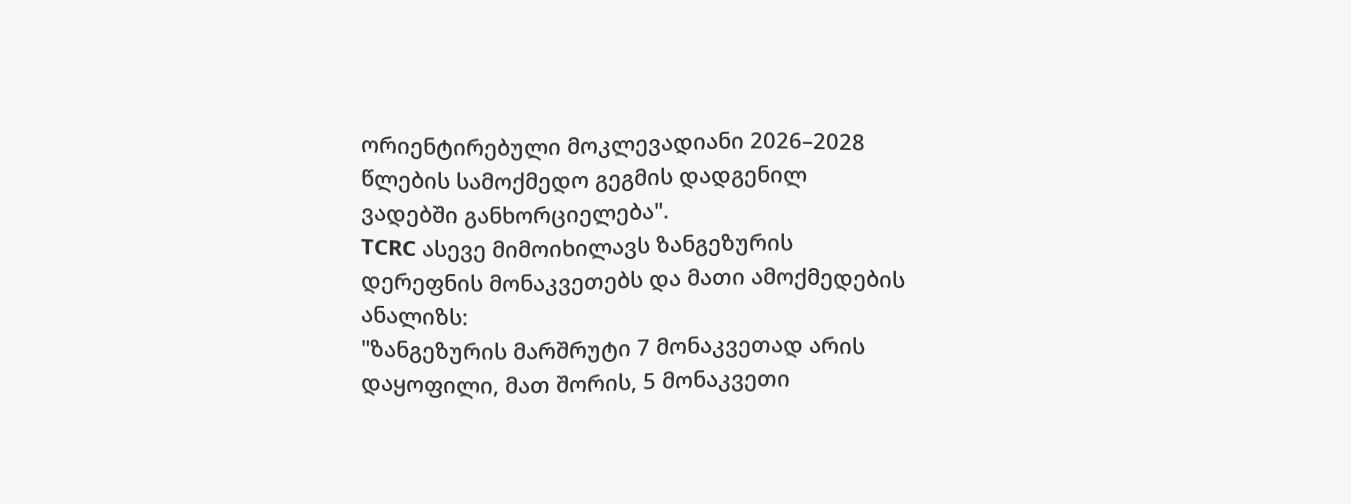ორიენტირებული მოკლევადიანი 2026–2028 წლების სამოქმედო გეგმის დადგენილ ვადებში განხორციელება".
TCRC ასევე მიმოიხილავს ზანგეზურის დერეფნის მონაკვეთებს და მათი ამოქმედების ანალიზს:
"ზანგეზურის მარშრუტი 7 მონაკვეთად არის დაყოფილი, მათ შორის, 5 მონაკვეთი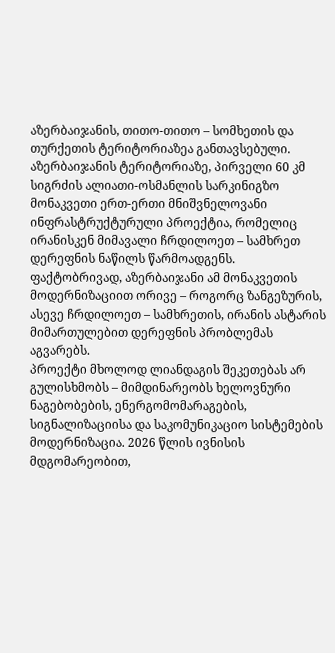აზერბაიჯანის, თითო-თითო – სომხეთის და თურქეთის ტერიტორიაზეა განთავსებული.
აზერბაიჯანის ტერიტორიაზე, პირველი 60 კმ სიგრძის ალიათი-ოსმანლის სარკინიგზო მონაკვეთი ერთ-ერთი მნიშვნელოვანი ინფრასტრუქტურული პროექტია, რომელიც ირანისკენ მიმავალი ჩრდილოეთ – სამხრეთ დერეფნის ნაწილს წარმოადგენს. ფაქტობრივად, აზერბაიჯანი ამ მონაკვეთის მოდერნიზაციით ორივე – როგორც ზანგეზურის, ასევე ჩრდილოეთ – სამხრეთის, ირანის ასტარის მიმართულებით დერეფნის პრობლემას აგვარებს.
პროექტი მხოლოდ ლიანდაგის შეკეთებას არ გულისხმობს – მიმდინარეობს ხელოვნური ნაგებობების, ენერგომომარაგების, სიგნალიზაციისა და საკომუნიკაციო სისტემების მოდერნიზაცია. 2026 წლის ივნისის მდგომარეობით,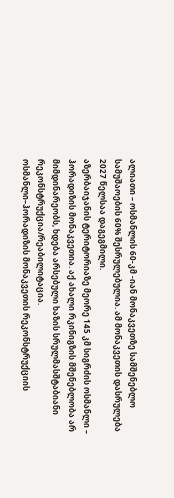ალიათი – ოსმანლის 60-კმ -იან მონაკვეთზე სამშენებლო სამუშაოების 60% შესრულებულია. ამ მონაკვეთის დასრულება 2027 წელსაა დაგეგმილი.
აზერბაიჯანის ტერიტორიაზე მეორე 145 კმ სიგრძის ოსმანლი – ჰორადიზის მონაკვეთია. აქ ახალი რკინიგზის მშენებლობა არ მიმდინარეობს, ხდება არსებული ხაზის სრულმასშტაბიანი რეკონსტრუქცია/რეაბილიტაცია.
ოსმანლი–ჰორადიზის მონაკვეთის რეკონსტრუქციის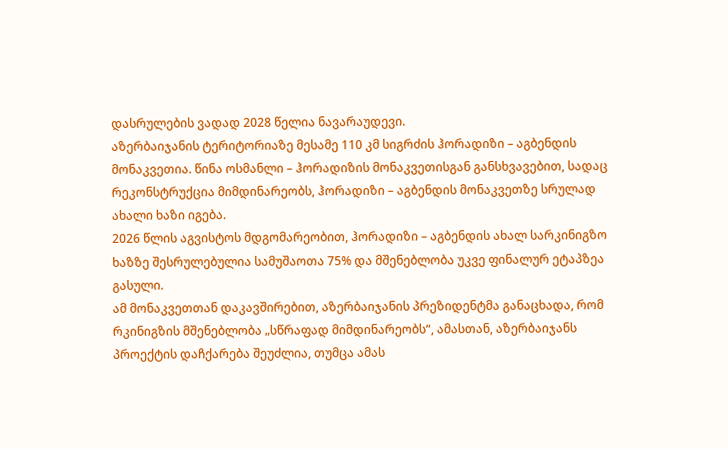დასრულების ვადად 2028 წელია ნავარაუდევი.
აზერბაიჯანის ტერიტორიაზე მესამე 110 კმ სიგრძის ჰორადიზი – აგბენდის მონაკვეთია. წინა ოსმანლი – ჰორადიზის მონაკვეთისგან განსხვავებით, სადაც რეკონსტრუქცია მიმდინარეობს, ჰორადიზი – აგბენდის მონაკვეთზე სრულად ახალი ხაზი იგება.
2026 წლის აგვისტოს მდგომარეობით, ჰორადიზი – აგბენდის ახალ სარკინიგზო ხაზზე შესრულებულია სამუშაოთა 75% და მშენებლობა უკვე ფინალურ ეტაპზეა გასული.
ამ მონაკვეთთან დაკავშირებით, აზერბაიჯანის პრეზიდენტმა განაცხადა, რომ რკინიგზის მშენებლობა „სწრაფად მიმდინარეობს“, ამასთან, აზერბაიჯანს პროექტის დაჩქარება შეუძლია, თუმცა ამას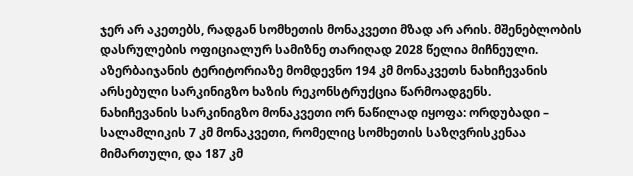ჯერ არ აკეთებს, რადგან სომხეთის მონაკვეთი მზად არ არის. მშენებლობის დასრულების ოფიციალურ სამიზნე თარიღად 2028 წელია მიჩნეული.
აზერბაიჯანის ტერიტორიაზე მომდევნო 194 კმ მონაკვეთს ნახიჩევანის არსებული სარკინიგზო ხაზის რეკონსტრუქცია წარმოადგენს.
ნახიჩევანის სარკინიგზო მონაკვეთი ორ ნაწილად იყოფა: ორდუბადი – სალამლიკის 7 კმ მონაკვეთი, რომელიც სომხეთის საზღვრისკენაა მიმართული, და 187 კმ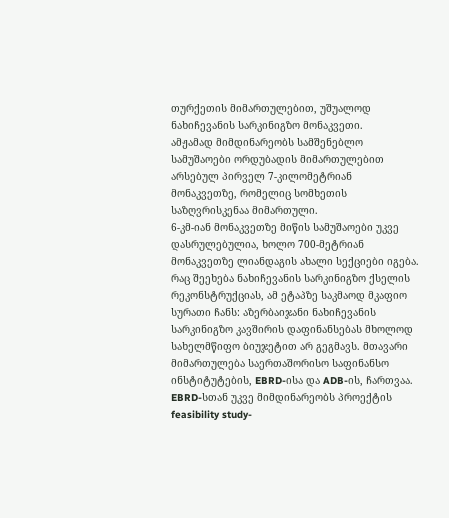თურქეთის მიმართულებით, უშუალოდ ნახიჩევანის სარკინიგზო მონაკვეთი.
ამჟამად მიმდინარეობს სამშენებლო სამუშაოები ორდუბადის მიმართულებით არსებულ პირველ 7-კილომეტრიან მონაკვეთზე, რომელიც სომხეთის საზღვრისკენაა მიმართული.
6-კმ-იან მონაკვეთზე მიწის სამუშაოები უკვე დასრულებულია, ხოლო 700-მეტრიან მონაკვეთზე ლიანდაგის ახალი სექციები იგება.
რაც შეეხება ნახიჩევანის სარკინიგზო ქსელის რეკონსტრუქციას, ამ ეტაპზე საკმაოდ მკაფიო სურათი ჩანს: აზერბაიჯანი ნახიჩევანის სარკინიგზო კავშირის დაფინანსებას მხოლოდ სახელმწიფო ბიუჯეტით არ გეგმავს. მთავარი მიმართულება საერთაშორისო საფინანსო ინსტიტუტების, EBRD-ისა და ADB-ის, ჩართვაა.
EBRD-სთან უკვე მიმდინარეობს პროექტის feasibility study-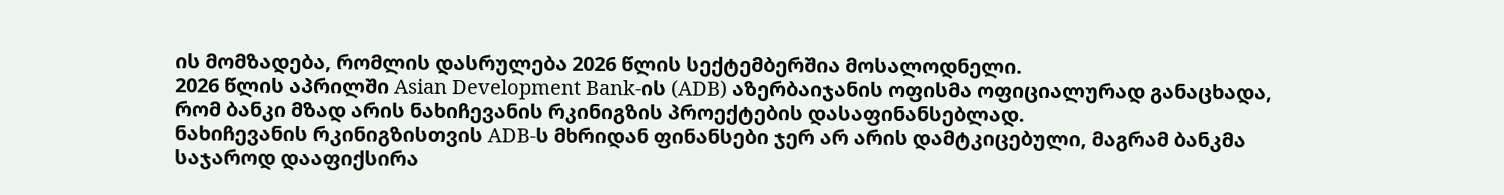ის მომზადება, რომლის დასრულება 2026 წლის სექტემბერშია მოსალოდნელი.
2026 წლის აპრილში Asian Development Bank-ის (ADB) აზერბაიჯანის ოფისმა ოფიციალურად განაცხადა, რომ ბანკი მზად არის ნახიჩევანის რკინიგზის პროექტების დასაფინანსებლად.
ნახიჩევანის რკინიგზისთვის ADB-ს მხრიდან ფინანსები ჯერ არ არის დამტკიცებული, მაგრამ ბანკმა საჯაროდ დააფიქსირა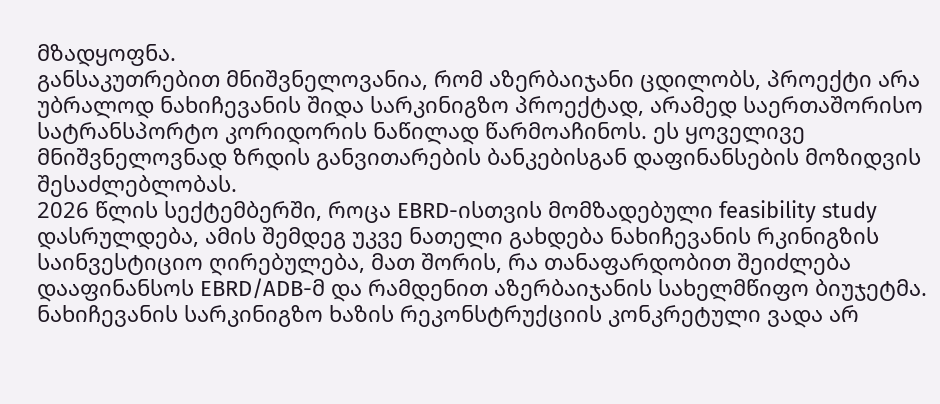მზადყოფნა.
განსაკუთრებით მნიშვნელოვანია, რომ აზერბაიჯანი ცდილობს, პროექტი არა უბრალოდ ნახიჩევანის შიდა სარკინიგზო პროექტად, არამედ საერთაშორისო სატრანსპორტო კორიდორის ნაწილად წარმოაჩინოს. ეს ყოველივე მნიშვნელოვნად ზრდის განვითარების ბანკებისგან დაფინანსების მოზიდვის შესაძლებლობას.
2026 წლის სექტემბერში, როცა EBRD-ისთვის მომზადებული feasibility study დასრულდება, ამის შემდეგ უკვე ნათელი გახდება ნახიჩევანის რკინიგზის საინვესტიციო ღირებულება, მათ შორის, რა თანაფარდობით შეიძლება დააფინანსოს EBRD/ADB-მ და რამდენით აზერბაიჯანის სახელმწიფო ბიუჯეტმა.
ნახიჩევანის სარკინიგზო ხაზის რეკონსტრუქციის კონკრეტული ვადა არ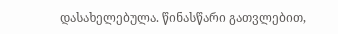დასახელებულა. წინასწარი გათვლებით,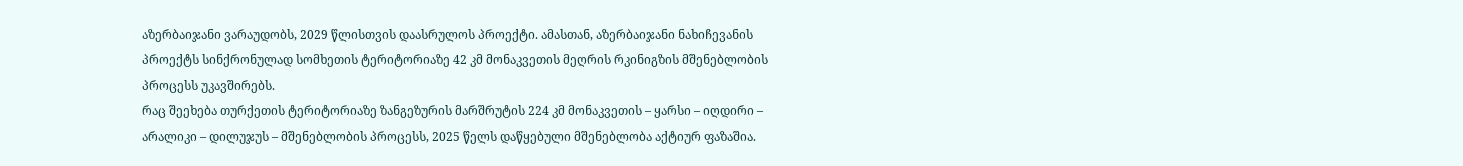აზერბაიჯანი ვარაუდობს, 2029 წლისთვის დაასრულოს პროექტი. ამასთან, აზერბაიჯანი ნახიჩევანის პროექტს სინქრონულად სომხეთის ტერიტორიაზე 42 კმ მონაკვეთის მეღრის რკინიგზის მშენებლობის პროცესს უკავშირებს.
რაც შეეხება თურქეთის ტერიტორიაზე ზანგეზურის მარშრუტის 224 კმ მონაკვეთის – ყარსი – იღდირი – არალიკი – დილუჯუს – მშენებლობის პროცესს, 2025 წელს დაწყებული მშენებლობა აქტიურ ფაზაშია.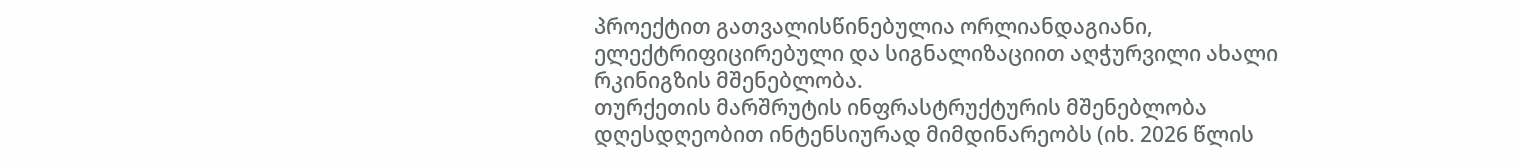პროექტით გათვალისწინებულია ორლიანდაგიანი, ელექტრიფიცირებული და სიგნალიზაციით აღჭურვილი ახალი რკინიგზის მშენებლობა.
თურქეთის მარშრუტის ინფრასტრუქტურის მშენებლობა დღესდღეობით ინტენსიურად მიმდინარეობს (იხ. 2026 წლის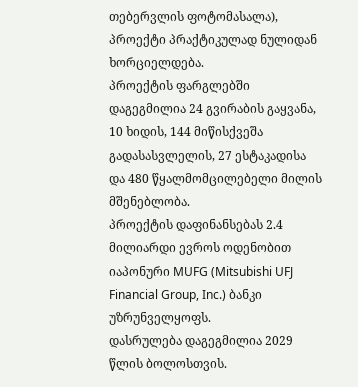თებერვლის ფოტომასალა), პროექტი პრაქტიკულად ნულიდან ხორციელდება.
პროექტის ფარგლებში დაგეგმილია 24 გვირაბის გაყვანა, 10 ხიდის, 144 მიწისქვეშა გადასასვლელის, 27 ესტაკადისა და 480 წყალმომცილებელი მილის მშენებლობა.
პროექტის დაფინანსებას 2.4 მილიარდი ევროს ოდენობით იაპონური MUFG (Mitsubishi UFJ Financial Group, Inc.) ბანკი უზრუნველყოფს.
დასრულება დაგეგმილია 2029 წლის ბოლოსთვის.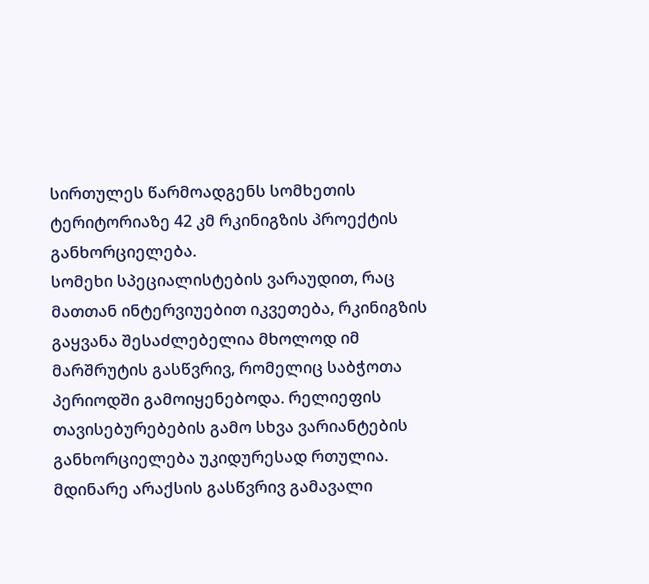სირთულეს წარმოადგენს სომხეთის ტერიტორიაზე 42 კმ რკინიგზის პროექტის განხორციელება.
სომეხი სპეციალისტების ვარაუდით, რაც მათთან ინტერვიუებით იკვეთება, რკინიგზის გაყვანა შესაძლებელია მხოლოდ იმ მარშრუტის გასწვრივ, რომელიც საბჭოთა პერიოდში გამოიყენებოდა. რელიეფის თავისებურებების გამო სხვა ვარიანტების განხორციელება უკიდურესად რთულია.
მდინარე არაქსის გასწვრივ გამავალი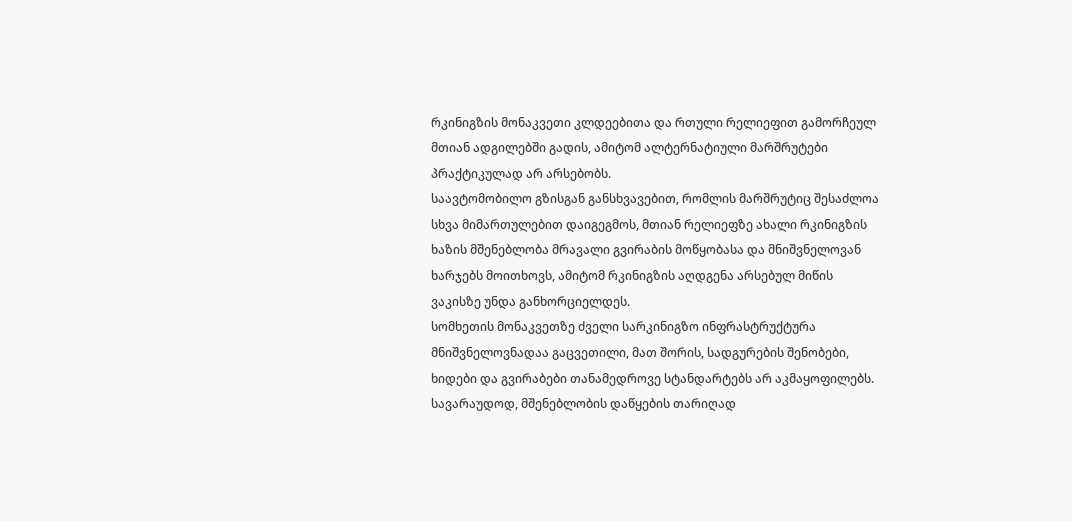რკინიგზის მონაკვეთი კლდეებითა და რთული რელიეფით გამორჩეულ მთიან ადგილებში გადის, ამიტომ ალტერნატიული მარშრუტები პრაქტიკულად არ არსებობს.
საავტომობილო გზისგან განსხვავებით, რომლის მარშრუტიც შესაძლოა სხვა მიმართულებით დაიგეგმოს, მთიან რელიეფზე ახალი რკინიგზის ხაზის მშენებლობა მრავალი გვირაბის მოწყობასა და მნიშვნელოვან ხარჯებს მოითხოვს, ამიტომ რკინიგზის აღდგენა არსებულ მიწის ვაკისზე უნდა განხორციელდეს.
სომხეთის მონაკვეთზე ძველი სარკინიგზო ინფრასტრუქტურა მნიშვნელოვნადაა გაცვეთილი, მათ შორის, სადგურების შენობები, ხიდები და გვირაბები თანამედროვე სტანდარტებს არ აკმაყოფილებს.
სავარაუდოდ, მშენებლობის დაწყების თარიღად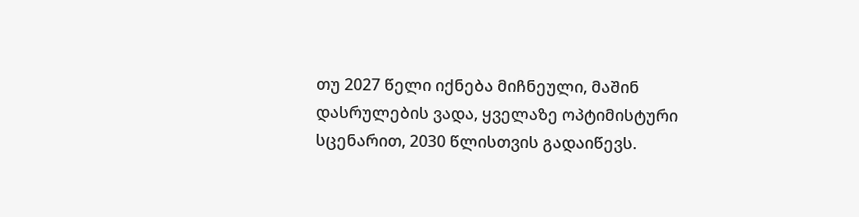თუ 2027 წელი იქნება მიჩნეული, მაშინ დასრულების ვადა, ყველაზე ოპტიმისტური სცენარით, 2030 წლისთვის გადაიწევს.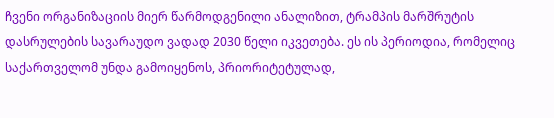ჩვენი ორგანიზაციის მიერ წარმოდგენილი ანალიზით, ტრამპის მარშრუტის დასრულების სავარაუდო ვადად 2030 წელი იკვეთება. ეს ის პერიოდია, რომელიც საქართველომ უნდა გამოიყენოს, პრიორიტეტულად,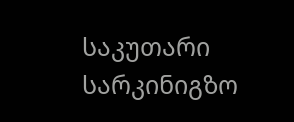საკუთარი სარკინიგზო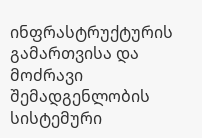ინფრასტრუქტურის გამართვისა და მოძრავი შემადგენლობის სისტემური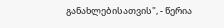განახლებისათვის", - წერია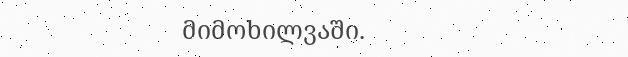მიმოხილვაში.